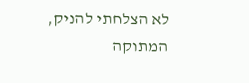לא הצלחתי להניק, המתוקה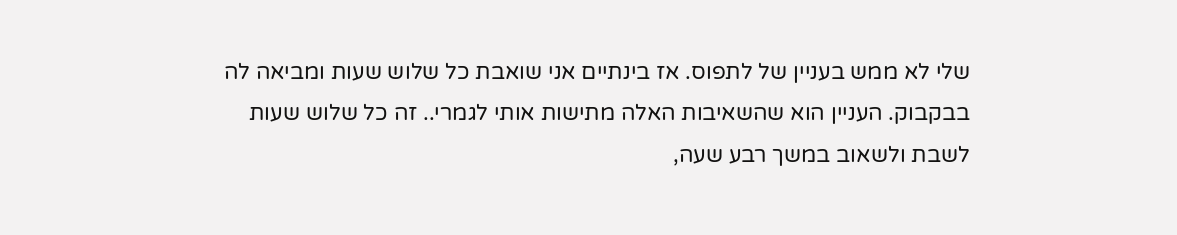שלי לא ממש בעניין של לתפוס. אז בינתיים אני שואבת כל שלוש שעות ומביאה לה בבקבוק. העניין הוא שהשאיבות האלה מתישות אותי לגמרי.. זה כל שלוש שעות לשבת ולשאוב במשך רבע שעה,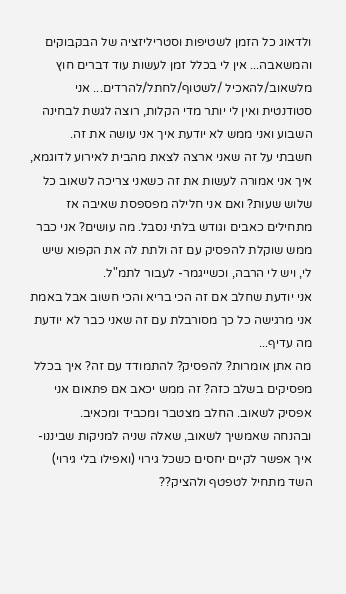ולדאוג כל הזמן לשטיפות וסטריליזציה של הבקבוקים והמשאבה... אין לי בכלל זמן לעשות עוד דברים חוץ מלשאוב/להאכיל /לשטוף/לחתל/להרדים... אני סטודנטית ואין לי יותר מדי הקלות, רוצה לגשת לבחינה השבוע ואני ממש לא יודעת איך אני עושה את זה.
חשבתי על זה שאני ארצה לצאת מהבית לאירוע לדוגמא, איך אני אמורה לעשות את זה כשאני צריכה לשאוב כל שלוש שעות? ואם אני חלילה מפספסת שאיבה אז מתחילים כאבים וגודש בלתי נסבל. מה עושים? אני כבר ממש שוקלת להפסיק עם זה ולתת לה את הקפוא שיש לי, ויש לי הרבה, וכשייגמר- לעבור לתמ"ל.
אני יודעת שחלב אם זה הכי בריא והכי חשוב אבל באמת אני מרגישה כל כך מסורבלת עם זה שאני כבר לא יודעת מה עדיף...
מה אתן אומרות? להפסיק? להתמודד עם זה? איך בכלל מפסיקים בשלב כזה? זה ממש יכאב אם פתאום אני אפסיק לשאוב. החלב מצטבר ומכביד ומכאיב.
ובהנחה שאמשיך לשאוב, שאלה שניה למניקות שביננו- איך אפשר לקיים יחסים כשכל גירוי (ואפילו בלי גירוי) השד מתחיל לטפטף ולהציק??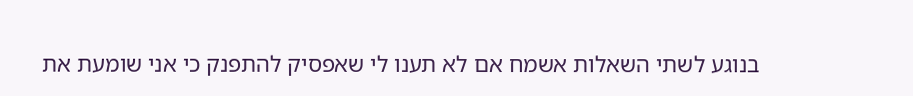בנוגע לשתי השאלות אשמח אם לא תענו לי שאפסיק להתפנק כי אני שומעת את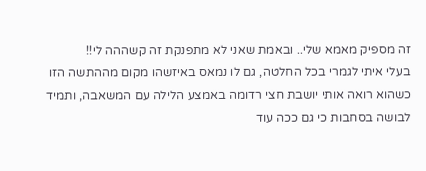זה מספיק מאמא שלי.. ובאמת שאני לא מתפנקת זה קשההה לי!!
בעלי איתי לגמרי בכל החלטה, גם לו נמאס באיזשהו מקום מההתשה הזו כשהוא רואה אותי יושבת חצי רדומה באמצע הלילה עם המשאבה, ותמיד לבושה בסחבות כי גם ככה עוד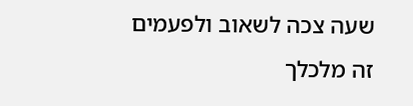שעה צכה לשאוב ולפעמים זה מלכלך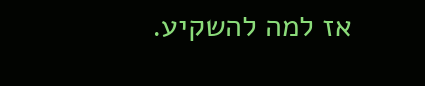אז למה להשקיע.